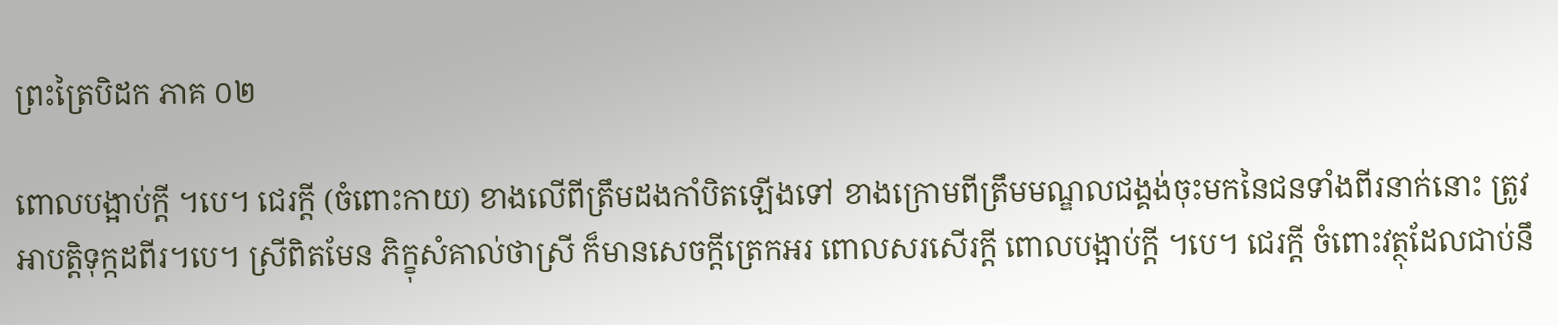ព្រះត្រៃបិដក ភាគ ០២

ពោលបង្អាប់ក្តី ។បេ។ ជេរក្តី (ចំពោះកាយ) ខាងលើពីត្រឹមដងកាំបិតឡើងទៅ ខាងក្រោមពីត្រឹមមណ្ឌលជង្គង់ចុះមកនៃជនទាំងពីរនាក់នោះ ត្រូវអាបត្តិទុក្កដពីរ។បេ។ ស្រីពិតមែន ភិក្ខុសំគាល់ថាស្រី ក៏មានសេចក្តីត្រេកអរ ពោលសរសើរក្តី ពោលបង្អាប់ក្តី ។បេ។ ជេរក្តី ចំពោះវត្ថុដែលជាប់នឹ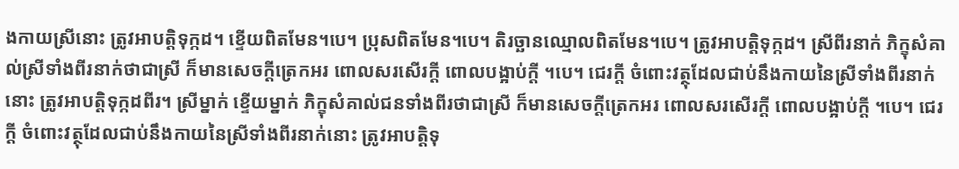ងកាយស្រីនោះ ត្រូវអាបត្តិទុក្កដ។ ខ្ទើយពិតមែន។បេ។ ប្រុសពិតមែន។បេ។ តិរច្ឆានឈ្មោលពិតមែន។បេ។ ត្រូវអាបត្តិទុក្កដ។ ស្រីពីរនាក់ ភិក្ខុសំគាល់ស្រីទាំងពីរនាក់ថាជាស្រី ក៏មានសេចក្តីត្រេកអរ ពោលសរសើរក្តី ពោលបង្អាប់ក្តី ។បេ។ ជេរក្តី ចំពោះវត្ថុដែលជាប់នឹងកាយនៃស្រីទាំងពីរនាក់នោះ ត្រូវអាបត្តិទុក្កដពីរ។ ស្រីម្នាក់ ខ្ទើយម្នាក់ ភិក្ខុសំគាល់ជនទាំងពីរថាជាស្រី ក៏មានសេចក្តីត្រេកអរ ពោលសរសើរក្តី ពោលបង្អាប់ក្តី ។បេ។ ជេរក្តី ចំពោះវត្ថុដែលជាប់នឹងកាយនៃស្រីទាំងពីរនាក់នោះ ត្រូវអាបត្តិទុ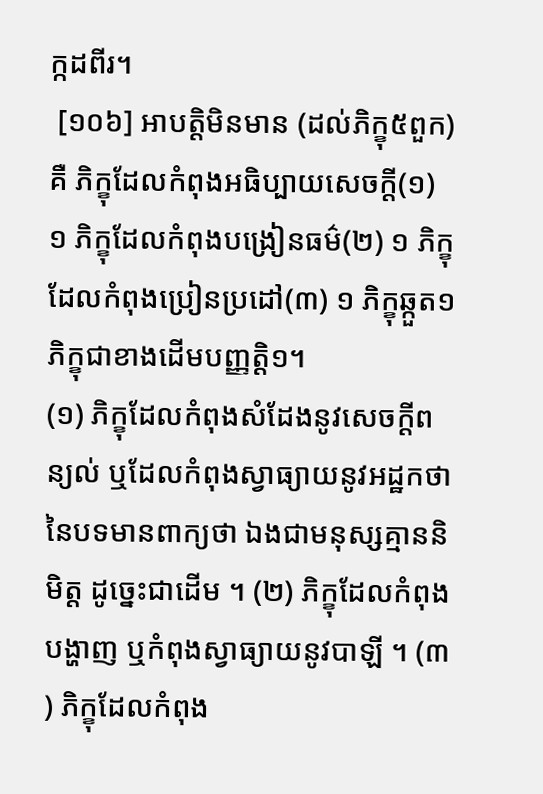ក្កដពីរ។
 [១០៦] អាបត្តិមិនមាន (ដល់ភិក្ខុ៥ពួក) គឺ ភិក្ខុដែលកំពុងអធិប្បាយសេចក្តី(១) ១ ភិក្ខុដែលកំពុងបង្រៀនធម៌(២) ១ ភិក្ខុដែលកំពុងប្រៀនប្រដៅ(៣) ១ ភិក្ខុឆ្កួត១ ភិក្ខុជាខាងដើមបញ្ញត្តិ១។
(១) ភិក្ខុដែលកំពុងសំដែងនូវសេចក្តីពន្យល់ ឬដែលកំពុងស្វាធ្យាយនូវអដ្ឋកថា នៃបទមានពាក្យថា ឯងជាមនុស្សគ្មាននិមិត្ត ដូច្នេះជាដើម ។ (២) ភិក្ខុដែលកំពុងបង្ហាញ ឬកំពុងស្វាធ្យាយនូវបាឡី ។ (៣) ភិក្ខុដែលកំពុង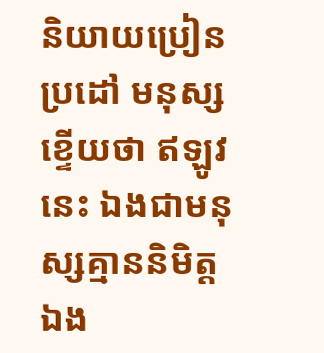និយាយប្រៀនប្រដៅ មនុស្សខ្ទើយថា ឥឡូវនេះ ឯងជាមនុស្សគ្មាននិមិត្ត ឯង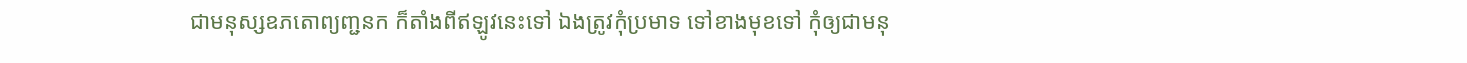ជាមនុស្សឧភតោព្យញ្ជនក ក៏តាំងពីឥឡូវនេះទៅ ឯងត្រូវកុំប្រមាទ ទៅខាងមុខទៅ កុំឲ្យជាមនុ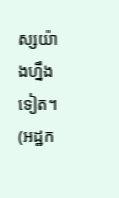ស្សយ៉ាងហ្នឹងទៀត។ (អដ្ឋក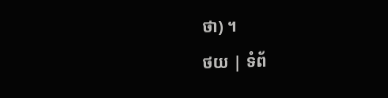ថា) ។
ថយ | ទំព័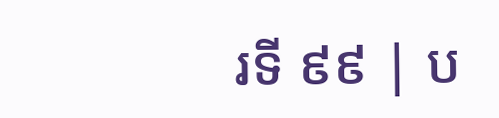រទី ៩៩ | ប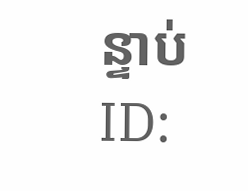ន្ទាប់
ID: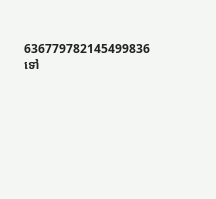636779782145499836
ទៅ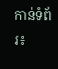កាន់ទំព័រ៖